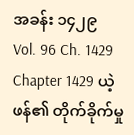အခန်း ၁၄၂၉
Vol. 96 Ch. 1429
Chapter 1429 ယဲ့ဖန်၏ တိုက်ခိုက်မှု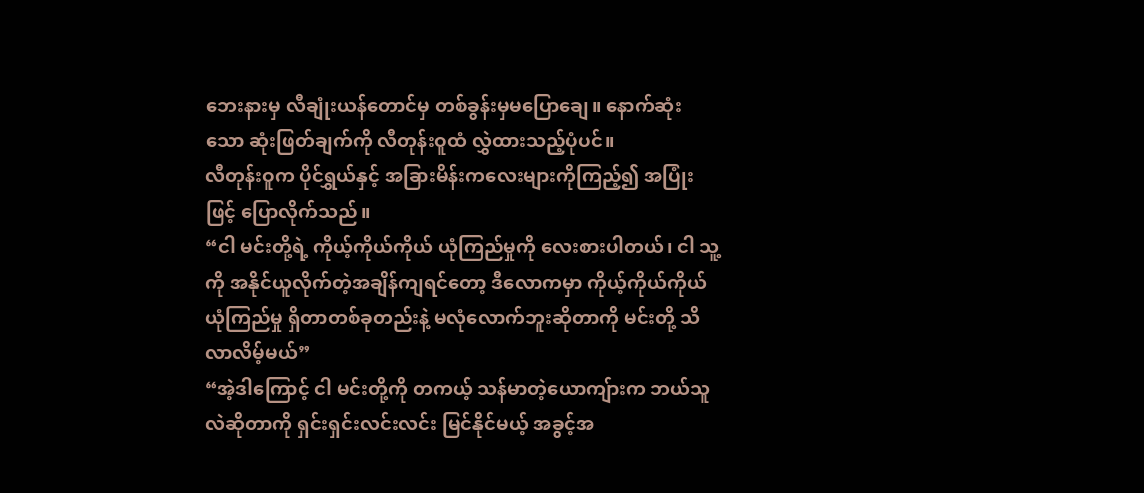ဘေးနားမှ လီချုံးယန်တောင်မှ တစ်ခွန်းမှမပြောချေ။ နောက်ဆုံးသော ဆုံးဖြတ်ချက်ကို လီတုန်းဝူထံ လွှဲထားသည့်ပုံပင်။
လီတုန်းဝူက ပိုင်ရွှယ်နှင့် အခြားမိန်းကလေးများကိုကြည့်၍ အပြုံးဖြင့် ပြောလိုက်သည်။
“ငါ မင်းတို့ရဲ့ ကိုယ့်ကိုယ်ကိုယ် ယုံကြည်မှုကို လေးစားပါတယ်၊ ငါ သူ့ကို အနိုင်ယူလိုက်တဲ့အချိန်ကျရင်တော့ ဒီလောကမှာ ကိုယ့်ကိုယ်ကိုယ် ယုံကြည်မှု ရှိတာတစ်ခုတည်းနဲ့ မလုံလောက်ဘူးဆိုတာကို မင်းတို့ သိလာလိမ့်မယ်”
“အဲ့ဒါကြောင့် ငါ မင်းတို့ကို တကယ့် သန်မာတဲ့ယောကျ်ားက ဘယ်သူလဲဆိုတာကို ရှင်းရှင်းလင်းလင်း မြင်နိုင်မယ့် အခွင့်အ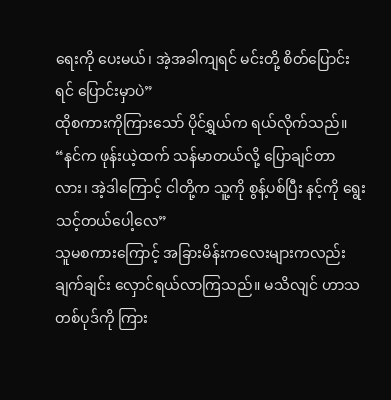ရေးကို ပေးမယ်၊ အဲ့အခါကျရင် မင်းတို့ စိတ်ပြောင်းရင် ပြောင်းမှာပဲ”
ထိုစကားကိုကြားသော် ပိုင်ရွှယ်က ရယ်လိုက်သည်။
“နင်က ဖုန်းယဲ့ထက် သန်မာတယ်လို့ ပြောချင်တာလား၊ အဲ့ဒါကြောင့် ငါတို့က သူ့ကို စွန့်ပစ်ပြီး နင့်ကို ရွေးသင့်တယ်ပေါ့လေ”
သူမစကားကြောင့် အခြားမိန်းကလေးများကလည်း ချက်ချင်း လှောင်ရယ်လာကြသည်။ မသိလျင် ဟာသတစ်ပုဒ်ကို ကြား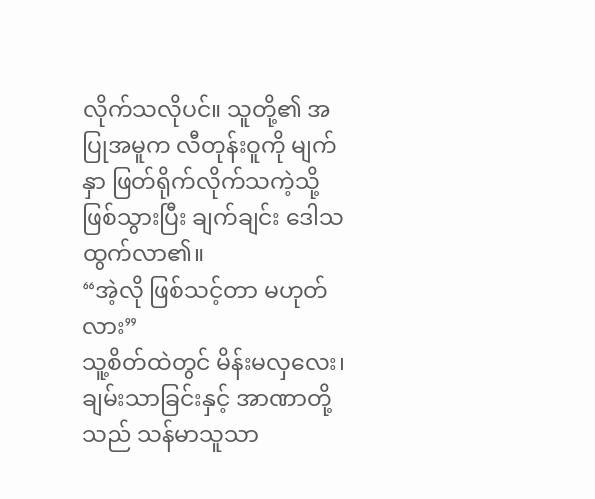လိုက်သလိုပင်။ သူတို့၏ အပြုအမူက လီတုန်းဝူကို မျက်နှာ ဖြတ်ရိုက်လိုက်သကဲ့သို့ ဖြစ်သွားပြီး ချက်ချင်း ဒေါသထွက်လာ၏။
“အဲ့လို ဖြစ်သင့်တာ မဟုတ်လား”
သူ့စိတ်ထဲတွင် မိန်းမလှလေး၊ ချမ်းသာခြင်းနှင့် အာဏာတို့သည် သန်မာသူသာ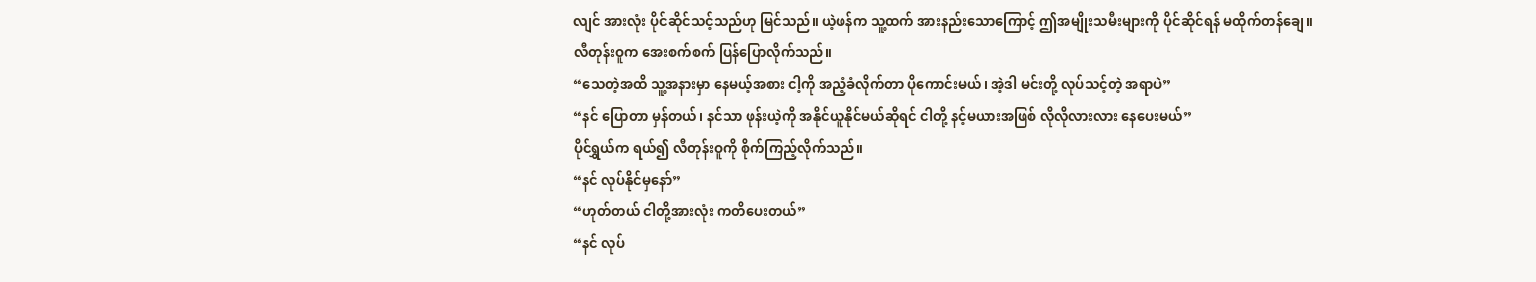လျင် အားလုံး ပိုင်ဆိုင်သင့်သည်ဟု မြင်သည်။ ယဲ့ဖန်က သူ့ထက် အားနည်းသောကြောင့် ဤအမျိုးသမီးများကို ပိုင်ဆိုင်ရန် မထိုက်တန်ချေ။
လီတုန်းဝူက အေးစက်စက် ပြန်ပြောလိုက်သည်။
“သေတဲ့အထိ သူ့အနားမှာ နေမယ့်အစား ငါ့ကို အညံ့ခံလိုက်တာ ပိုကောင်းမယ်၊ အဲ့ဒါ မင်းတို့ လုပ်သင့်တဲ့ အရာပဲ”
“နင် ပြောတာ မှန်တယ်၊ နင်သာ ဖုန်းယဲ့ကို အနိုင်ယူနိုင်မယ်ဆိုရင် ငါတို့ နင့်မယားအဖြစ် လိုလိုလားလား နေပေးမယ်”
ပိုင်ရွှယ်က ရယ်၍ လီတုန်းဝူကို စိုက်ကြည့်လိုက်သည်။
“နင် လုပ်နိုင်မှနော်”
“ဟုတ်တယ် ငါတို့အားလုံး ကတိပေးတယ်”
“နင် လုပ်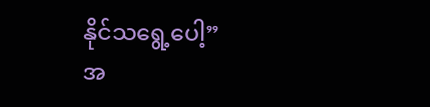နိုင်သရွေ့ပေါ့”
အ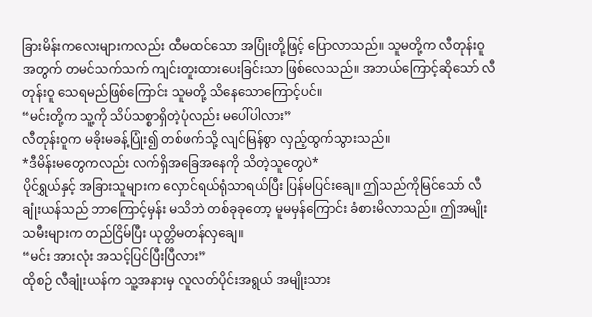ခြားမိန်းကလေးများကလည်း ထီမထင်သော အပြုံးတို့ဖြင့် ပြောလာသည်။ သူမတို့က လီတုန်းဝူအတွက် တမင်သက်သက် ကျင်းတူးထားပေးခြင်းသာ ဖြစ်လေသည်။ အဘယ်ကြောင့်ဆိုသော် လီတုန်းဝူ သေရမည်ဖြစ်ကြောင်း သူမတို့ သိနေသောကြောင့်ပင်။
“မင်းတို့က သူ့ကို သိပ်သစ္စာရှိတဲ့ပုံလည်း မပေါ်ပါလား”
လီတုန်းဝူက မခိုးမခန့်ပြုံး၍ တစ်ဖက်သို့ လျင်မြန်စွာ လှည့်ထွက်သွားသည်။
*ဒီမိန်းမတွေကလည်း လက်ရှိအခြေအနေကို သိတဲ့သူတွေပဲ*
ပိုင်ရွှယ်နှင့် အခြားသူများက လှောင်ရယ်ရုံသာရယ်ပြီး ပြန်မပြင်းချေ။ ဤသည်ကိုမြင်သော် လီချုံးယန်သည် ဘာကြောင့်မှန်း မသိဘဲ တစ်ခုခုတော့ မူမမှန်ကြောင်း ခံစားမိလာသည်။ ဤအမျိုးသမီးများက တည်ငြိမ်ပြီး ယုတ္တိမတန်လှချေ။
“မင်း အားလုံး အသင့်ပြင်ပြီးပြီလား”
ထိုစဉ် လီချုံးယန်က သူ့အနားမှ လူလတ်ပိုင်းအရွယ် အမျိုးသား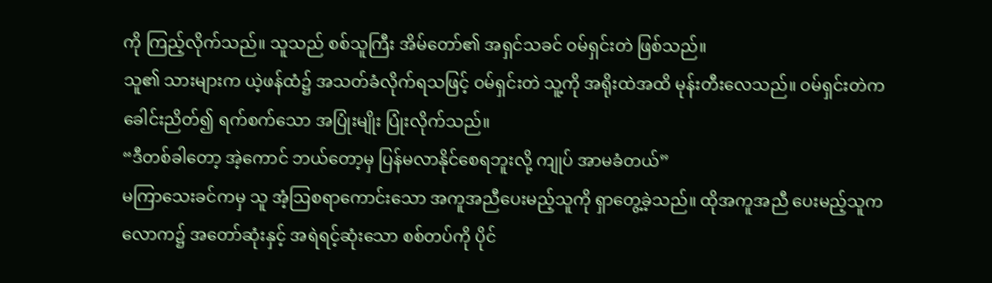ကို ကြည့်လိုက်သည်။ သူသည် စစ်သူကြီး အိမ်တော်၏ အရှင်သခင် ဝမ်ရှင်းတဲ ဖြစ်သည်။
သူ၏ သားများက ယဲ့ဖန်ထံ၌ အသတ်ခံလိုက်ရသဖြင့် ဝမ်ရှင်းတဲ သူ့ကို အရိုးထဲအထိ မုန်းတီးလေသည်။ ဝမ်ရှင်းတဲက ခေါင်းညိတ်၍ ရက်စက်သော အပြုံးမျိုး ပြုံးလိုက်သည်။
“ဒီတစ်ခါတော့ အဲ့ကောင် ဘယ်တော့မှ ပြန်မလာနိုင်စေရဘူးလို့ ကျုပ် အာမခံတယ်”
မကြာသေးခင်ကမှ သူ အံ့ဩစရာကောင်းသော အကူအညီပေးမည့်သူကို ရှာတွေ့ခဲ့သည်။ ထိုအကူအညီ ပေးမည့်သူက လောက၌ အတော်ဆုံးနှင့် အရဲရင့်ဆုံးသော စစ်တပ်ကို ပိုင်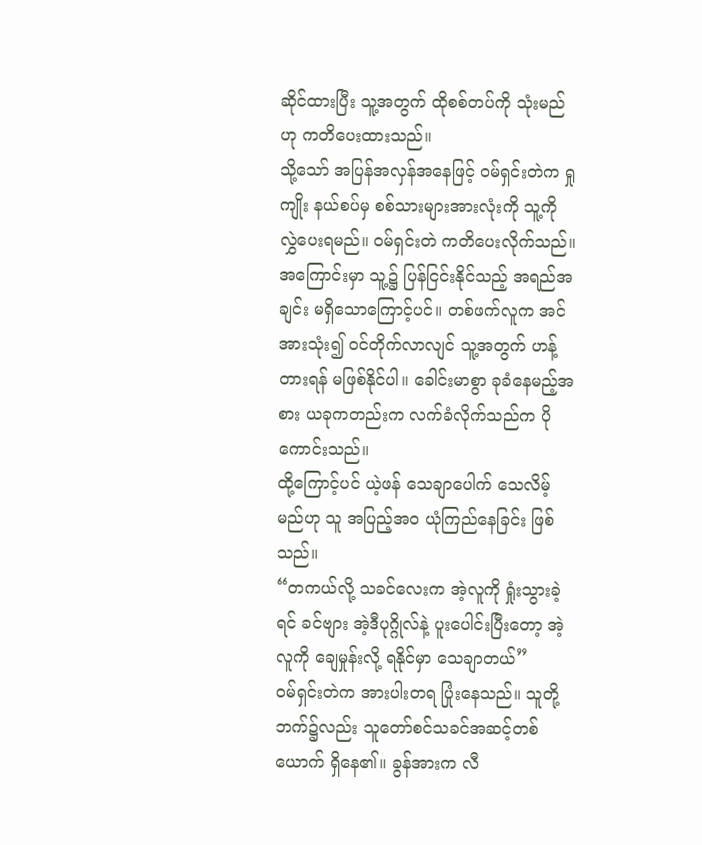ဆိုင်ထားပြီး သူ့အတွက် ထိုစစ်တပ်ကို သုံးမည်ဟု ကတိပေးထားသည်။
သို့သော် အပြန်အလှန်အနေဖြင့် ဝမ်ရှင်းတဲက ရှုကျိုး နယ်စပ်မှ စစ်သားများအားလုံးကို သူ့ကို လွှဲပေးရမည်။ ဝမ်ရှင်းတဲ ကတိပေးလိုက်သည်။ အကြောင်းမှာ သူ့၌ ပြန်ငြင်းနိုင်သည့် အရည်အချင်း မရှိသောကြောင့်ပင်။ တစ်ဖက်လူက အင်အားသုံး၍ ဝင်တိုက်လာလျင် သူ့အတွက် ဟန့်တားရန် မဖြစ်နိုင်ပါ။ ခေါင်းမာစွာ ခုခံနေမည့်အစား ယခုကတည်းက လက်ခံလိုက်သည်က ပိုကောင်းသည်။
ထို့ကြောင့်ပင် ယဲ့ဖန် သေချာပေါက် သေလိမ့်မည်ဟု သူ အပြည့်အဝ ယုံကြည်နေခြင်း ဖြစ်သည်။
“တကယ်လို့ သခင်လေးက အဲ့လူကို ရှုံးသွားခဲ့ရင် ခင်ဗျား အဲ့ဒီပုဂ္ဂိုလ်နဲ့ ပူးပေါင်းပြီးတော့ အဲ့လူကို ချေမှုန်းလို့ ရနိုင်မှာ သေချာတယ်”
ဝမ်ရှင်းတဲက အားပါးတရ ပြုံးနေသည်။ သူတို့ဘက်၌လည်း သူတော်စင်သခင်အဆင့်တစ်ယောက် ရှိနေ၏။ ခွန်အားက လီ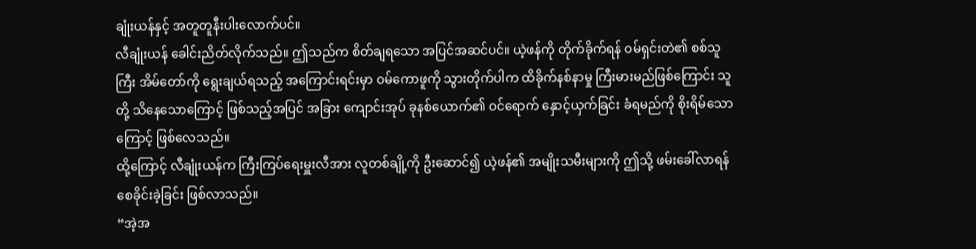ချုံးယန်နှင့် အတူတူနီးပါးလောက်ပင်။
လီချုံးယန် ခေါင်းညိတ်လိုက်သည်။ ဤသည်က စိတ်ချရသော အပြင်အဆင်ပင်။ ယဲ့ဖန်ကို တိုက်ခိုက်ရန် ဝမ်ရှင်းတဲ၏ စစ်သူကြီး အိမ်တော်ကို ရွေးချယ်ရသည့် အကြောင်းရင်းမှာ ဝမ်ကောဖူကို သွားတိုက်ပါက ထိခိုက်နစ်နာမှု ကြီးမားမည်ဖြစ်ကြောင်း သူတို့ သိနေသောကြောင့် ဖြစ်သည့်အပြင် အခြား ကျောင်းအုပ် ခုနစ်ယောက်၏ ဝင်ရောက် နှောင့်ယှက်ခြင်း ခံရမည်ကို စိုးရိမ်သောကြောင့် ဖြစ်လေသည်။
ထို့ကြောင့် လီချုံးယန်က ကြီးကြပ်ရေးမှူးလီအား လူတစ်ချို့ကို ဦးဆောင်၍ ယဲ့ဖန်၏ အမျိုးသမီးများကို ဤသို့ ဖမ်းခေါ်လာရန် စေခိုင်းခဲ့ခြင်း ဖြစ်လာသည်။
“အဲ့အ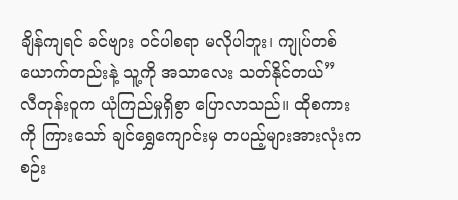ချိန်ကျရင် ခင်ဗျား ဝင်ပါစရာ မလိုပါဘူး၊ ကျုပ်တစ်ယောက်တည်းနဲ့ သူ့ကို အသာလေး သတ်နိုင်တယ်”
လီတုန်းဝူက ယုံကြည်မှုရှိစွာ ပြောလာသည်။ ထိုစကားကို ကြားသော် ချင်ရွှေကျောင်းမှ တပည့်များအားလုံးက စဉ်း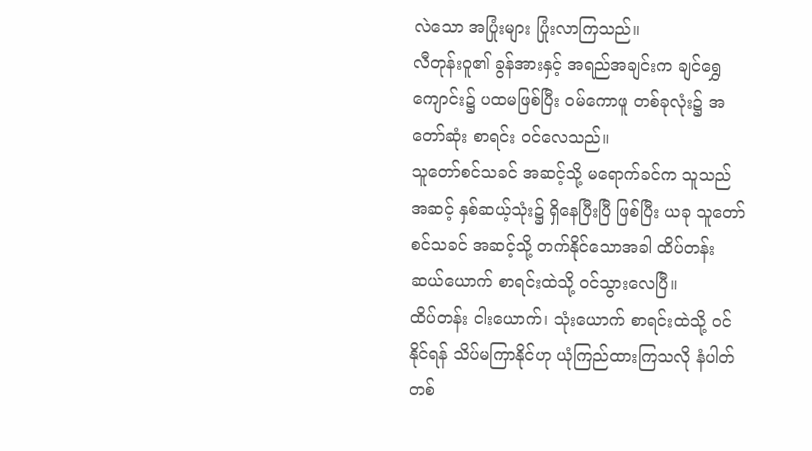လဲသော အပြုံးများ ပြုံးလာကြသည်။
လီတုန်းဝူ၏ ခွန်အားနှင့် အရည်အချင်းက ချင်ရွှေကျောင်း၌ ပထမဖြစ်ပြီး ဝမ်ကောဖူ တစ်ခုလုံး၌ အတော်ဆုံး စာရင်း ဝင်လေသည်။
သူတော်စင်သခင် အဆင့်သို့ မရောက်ခင်က သူသည် အဆင့် နှစ်ဆယ့်သုံး၌ ရှိနေပြီးပြီ ဖြစ်ပြီး ယခု သူတော်စင်သခင် အဆင့်သို့ တက်နိုင်သောအခါ ထိပ်တန်း ဆယ်ယောက် စာရင်းထဲသို့ ဝင်သွားလေပြီ။
ထိပ်တန်း ငါးယောက်၊ သုံးယောက် စာရင်းထဲသို့ ဝင်နိုင်ရန် သိပ်မကြာနိုင်ဟု ယုံကြည်ထားကြသလို နံပါတ်တစ်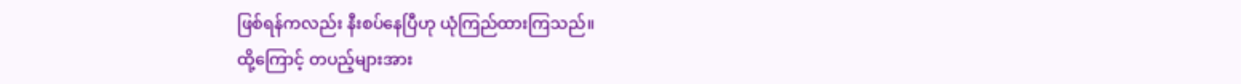ဖြစ်ရန်ကလည်း နီးစပ်နေပြီဟု ယုံကြည်ထားကြသည်။
ထို့ကြောင့် တပည့်များအား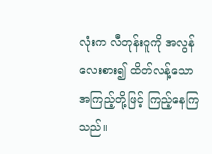လုံးက လီတုန်းဝူကို အလွန် လေးစား၍ ထိတ်လန့်သော အကြည့်တို့ဖြင့် ကြည့်နေကြသည်။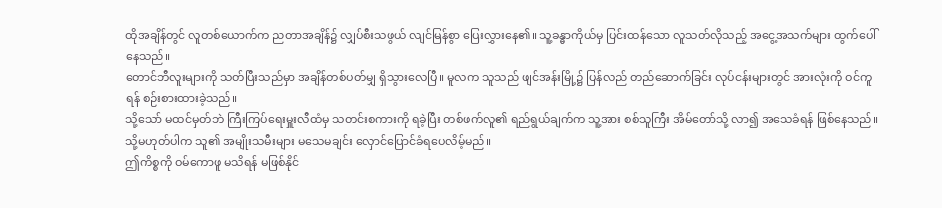ထိုအချိန်တွင် လူတစ်ယောက်က ညတာအချိန်၌ လျှပ်စီးသဖွယ် လျင်မြန်စွာ ပြေးလွှားနေ၏။ သူ့ခန္ဓာကိုယ်မှ ပြင်းထန်သော လူသတ်လိုသည့် အငွေ့အသက်များ ထွက်ပေါ်နေသည်။
တောင်ဘီလူးများကို သတ်ပြီးသည်မှာ အချိန်တစ်ပတ်မျှ ရှိသွားလေပြီ။ မူလက သူသည် ဖျင်အန်းမြို့၌ ပြန်လည် တည်ဆောက်ခြင်း လုပ်ငန်းများတွင် အားလုံးကို ဝင်ကူရန် စဉ်းစားထားခဲ့သည်။
သို့သော် မထင်မှတ်ဘဲ ကြီးကြပ်ရေးမှူးလီထံမှ သတင်းစကားကို ရခဲ့ပြီး တစ်ဖက်လူ၏ ရည်ရွယ်ချက်က သူ့အား စစ်သူကြီး အိမ်တော်သို့ လာ၍ အသေခံရန် ဖြစ်နေသည်။ သို့မဟုတ်ပါက သူ၏ အမျိုးသမီးများ မသေမချင်း လှောင်ပြောင်ခံရပေလိမ့်မည်။
ဤကိစ္စကို ဝမ်ကောဖူ မသိရန် မဖြစ်နိုင်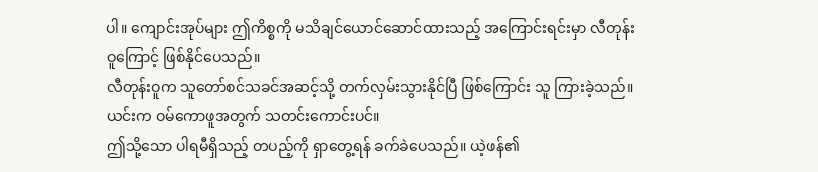ပါ။ ကျောင်းအုပ်များ ဤကိစ္စကို မသိချင်ယောင်ဆောင်ထားသည့် အကြောင်းရင်းမှာ လီတုန်းဝူကြောင့် ဖြစ်နိုင်ပေသည်။
လီတုန်းဝူက သူတော်စင်သခင်အဆင့်သို့ တက်လှမ်းသွားနိုင်ပြီ ဖြစ်ကြောင်း သူ ကြားခဲ့သည်။ ယင်းက ဝမ်ကောဖူအတွက် သတင်းကောင်းပင်။
ဤသို့သော ပါရမီရှိသည့် တပည့်ကို ရှာတွေ့ရန် ခက်ခဲပေသည်။ ယဲ့ဖန်၏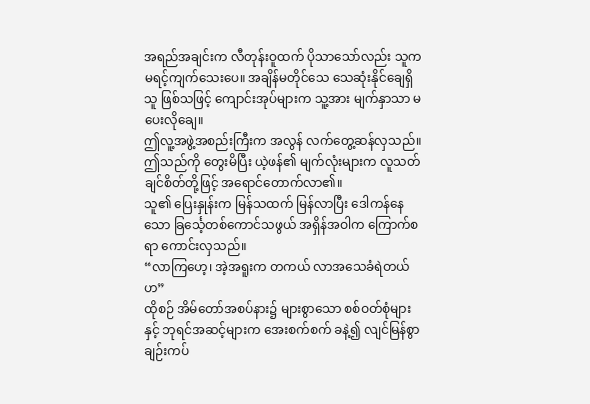အရည်အချင်းက လီတုန်းဝူထက် ပိုသာသော်လည်း သူက မရင့်ကျက်သေးပေ။ အချိန်မတိုင်သေ သေဆုံးနိုင်ချေရှိသူ ဖြစ်သဖြင့် ကျောင်းအုပ်များက သူ့အား မျက်နှာသာ မပေးလိုချေ။
ဤလူ့အဖွဲ့အစည်းကြီးက အလွန် လက်တွေ့ဆန်လှသည်။ ဤသည်ကို တွေးမိပြီး ယဲ့ဖန်၏ မျက်လုံးများက လူသတ်ချင်စိတ်တို့ဖြင့် အရောင်တောက်လာ၏။
သူ၏ ပြေးနှုန်းက မြန်သထက် မြန်လာပြီး ဒေါကန်နေသော ခြင်္သေ့တစ်ကောင်သဖွယ် အရှိန်အဝါက ကြောက်စရာ ကောင်းလှသည်။
“လာကြဟေ့၊ အဲ့အရူးက တကယ် လာအသေခံရဲတယ်ဟ”
ထိုစဉ် အိမ်တော်အစပ်နား၌ များစွာသော စစ်ဝတ်စုံများနှင့် ဘုရင်အဆင့်များက အေးစက်စက် ခနဲ့၍ လျင်မြန်စွာ ချဉ်းကပ်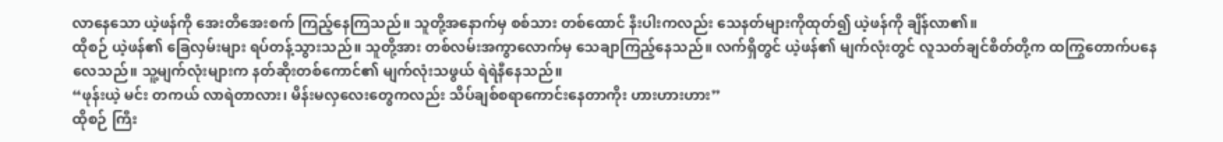လာနေသော ယဲ့ဖန်ကို အေးတိအေးစက် ကြည့်နေကြသည်။ သူတို့အနောက်မှ စစ်သား တစ်ထောင် နီးပါးကလည်း သေနတ်များကိုထုတ်၍ ယဲ့ဖန်ကို ချိန်လာ၏။
ထိုစဉ် ယဲ့ဖန်၏ ခြေလှမ်းများ ရပ်တန့်သွားသည်။ သူတို့အား တစ်လမ်းအကွာလောက်မှ သေချာကြည့်နေသည်။ လက်ရှိတွင် ယဲ့ဖန်၏ မျက်လုံးတွင် လူသတ်ချင်စိတ်တို့က ထကြွတောက်ပနေလေသည်။ သူ့မျက်လုံးများက နတ်ဆိုးတစ်ကောင်၏ မျက်လုံးသဖွယ် ရဲရဲနီနေသည်။
“ဖုန်းယဲ့ မင်း တကယ် လာရဲတာလား၊ မိန်းမလှလေးတွေကလည်း သိပ်ချစ်စရာကောင်းနေတာကိုး ဟားဟားဟား”
ထိုစဉ် ကြီး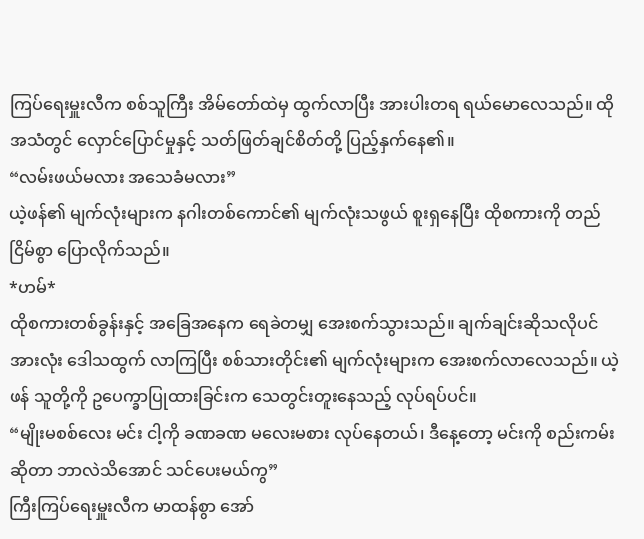ကြပ်ရေးမှူးလီက စစ်သူကြီး အိမ်တော်ထဲမှ ထွက်လာပြီး အားပါးတရ ရယ်မောလေသည်။ ထိုအသံတွင် လှောင်ပြောင်မှုနှင့် သတ်ဖြတ်ချင်စိတ်တို့ ပြည့်နှက်နေ၏။
“လမ်းဖယ်မလား အသေခံမလား”
ယဲ့ဖန်၏ မျက်လုံးများက နဂါးတစ်ကောင်၏ မျက်လုံးသဖွယ် စူးရှနေပြီး ထိုစကားကို တည်ငြိမ်စွာ ပြောလိုက်သည်။
*ဟမ်*
ထိုစကားတစ်ခွန်းနှင့် အခြေအနေက ရေခဲတမျှ အေးစက်သွားသည်။ ချက်ချင်းဆိုသလိုပင် အားလုံး ဒေါသထွက် လာကြပြီး စစ်သားတိုင်း၏ မျက်လုံးများက အေးစက်လာလေသည်။ ယဲ့ဖန် သူတို့ကို ဥပေက္ခာပြုထားခြင်းက သေတွင်းတူးနေသည့် လုပ်ရပ်ပင်။
“မျိုးမစစ်လေး မင်း ငါ့ကို ခဏခဏ မလေးမစား လုပ်နေတယ်၊ ဒီနေ့တော့ မင်းကို စည်းကမ်းဆိုတာ ဘာလဲသိအောင် သင်ပေးမယ်ကွ”
ကြီးကြပ်ရေးမှူးလီက မာထန်စွာ အော်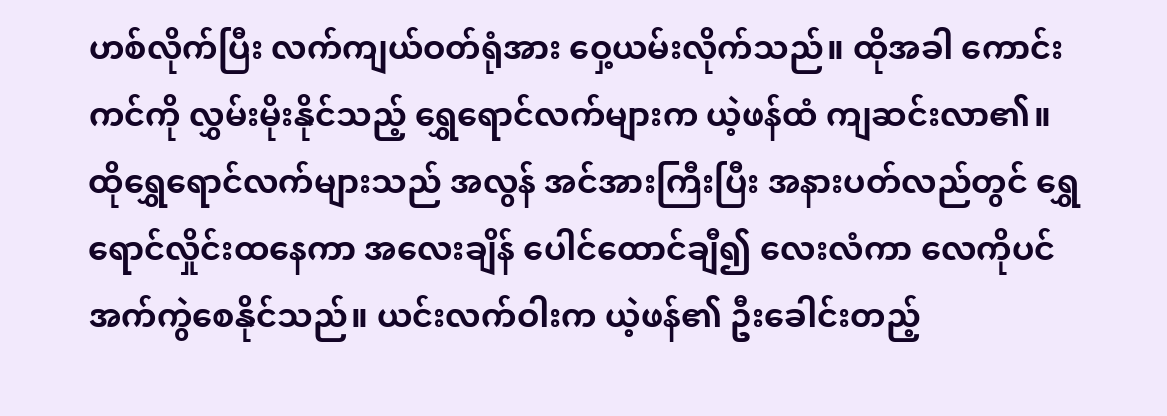ဟစ်လိုက်ပြီး လက်ကျယ်ဝတ်ရုံအား ဝှေ့ယမ်းလိုက်သည်။ ထိုအခါ ကောင်းကင်ကို လွှမ်းမိုးနိုင်သည့် ရွှေရောင်လက်များက ယဲ့ဖန်ထံ ကျဆင်းလာ၏။
ထိုရွှေရောင်လက်များသည် အလွန် အင်အားကြီးပြီး အနားပတ်လည်တွင် ရွှေရောင်လှိုင်းထနေကာ အလေးချိန် ပေါင်ထောင်ချီ၍ လေးလံကာ လေကိုပင် အက်ကွဲစေနိုင်သည်။ ယင်းလက်ဝါးက ယဲ့ဖန်၏ ဦးခေါင်းတည့်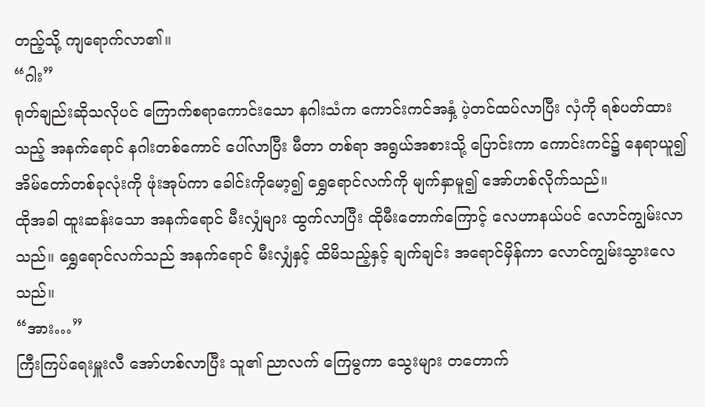တည့်သို့ ကျရောက်လာ၏။
“ဂါး”
ရုတ်ချည်းဆိုသလိုပင် ကြောက်စရာကောင်းသော နဂါးသံက ကောင်းကင်အနှံ့ ပဲ့တင်ထပ်လာပြီး လှံကို ရစ်ပတ်ထားသည့် အနက်ရောင် နဂါးတစ်ကောင် ပေါ်လာပြီး မီတာ တစ်ရာ အရွယ်အစားသို့ ပြောင်းကာ ကောင်းကင်၌ နေရာယူ၍ အိမ်တော်တစ်ခုလုံးကို ဖုံးအုပ်ကာ ခေါင်းကိုမော့၍ ရွှေရောင်လက်ကို မျက်နှာမူ၍ အော်ဟစ်လိုက်သည်။
ထိုအခါ ထူးဆန်းသော အနက်ရောင် မီးလျှံများ ထွက်လာပြီး ထိုမီးတောက်ကြောင့် လေဟာနယ်ပင် လောင်ကျွမ်းလာသည်။ ရွှေရောင်လက်သည် အနက်ရောင် မီးလျှံနှင့် ထိမိသည့်နှင့် ချက်ချင်း အရောင်မှိန်ကာ လောင်ကျွမ်းသွားလေသည်။
“အား…”
ကြီးကြပ်ရေးမှူးလီ အော်ဟစ်လာပြီး သူ၏ ညာလက် ကြေမွကာ သွေးများ တတောက်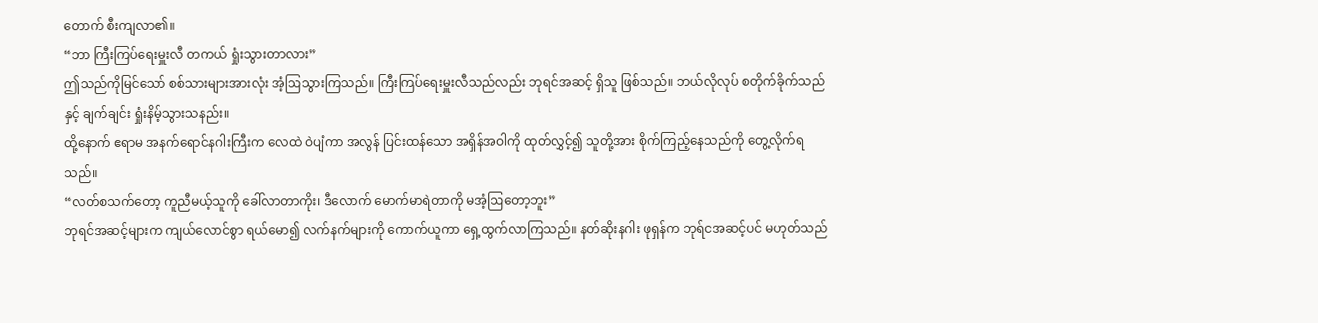တောက် စီးကျလာ၏။
“ဘာ ကြီးကြပ်ရေးမှူးလီ တကယ် ရှုံးသွားတာလား”
ဤသည်ကိုမြင်သော် စစ်သားများအားလုံး အံ့ဩသွားကြသည်။ ကြီးကြပ်ရေးမှူးလီသည်လည်း ဘုရင်အဆင့် ရှိသူ ဖြစ်သည်။ ဘယ်လိုလုပ် စတိုက်ခိုက်သည်နှင့် ချက်ချင်း ရှုံးနိမ့်သွားသနည်း။
ထို့နောက် ဧရာမ အနက်ရောင်နဂါးကြီးက လေထဲ ဝဲပျံကာ အလွန် ပြင်းထန်သော အရှိန်အဝါကို ထုတ်လွှင့်၍ သူတို့အား စိုက်ကြည့်နေသည်ကို တွေ့လိုက်ရသည်။
“လတ်စသက်တော့ ကူညီမယ့်သူကို ခေါ်လာတာကိုး၊ ဒီလောက် မောက်မာရဲတာကို မအံ့ဩတော့ဘူး”
ဘုရင်အဆင့်များက ကျယ်လောင်စွာ ရယ်မော၍ လက်နက်များကို ကောက်ယူကာ ရှေ့ထွက်လာကြသည်။ နတ်ဆိုးနဂါး ဖုရှန်က ဘုရ်ငအဆင့်ပင် မဟုတ်သည်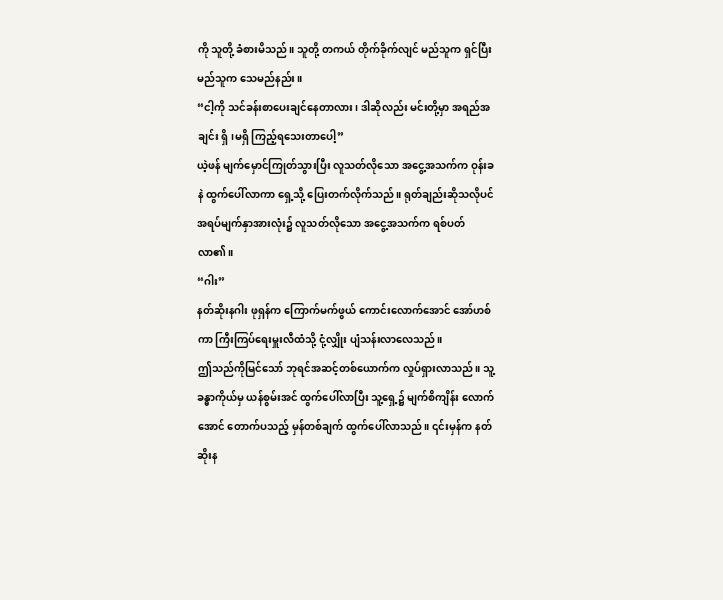ကို သူတို့ ခံစားမိသည်။ သူတို့ တကယ် တိုက်ခိုက်လျင် မည်သူက ရှင်ပြီး မည်သူက သေမည်နည်း။
“ငါ့ကို သင်ခန်းစာပေးချင်နေတာလား၊ ဒါဆိုလည်း မင်းတို့မှာ အရည်အချင်း ရှိ၊မရှိ ကြည့်ရသေးတာပေါ့”
ယဲ့ဖန် မျက်မှောင်ကြုတ်သွားပြီး လူသတ်လိုသော အငွေ့အသက်က ဝုန်းခနဲ ထွက်ပေါ်လာကာ ရှေ့သို့ ပြေးတက်လိုက်သည်။ ရုတ်ချည်းဆိုသလိုပင် အရပ်မျက်နှာအားလုံး၌ လူသတ်လိုသော အငွေ့အသက်က ရစ်ပတ်လာ၏။
“ဂါး”
နတ်ဆိုးနဂါး ဖုရှန်က ကြောက်မက်ဖွယ် ကောင်းလောက်အောင် အော်ဟစ်ကာ ကြီးကြပ်ရေးမှူးလီထံသို့ ငုံ့လျှိုး ပျံသန်းလာလေသည်။
ဤသည်ကိုမြင်သော် ဘုရင်အဆင့်တစ်ယောက်က လှုပ်ရှားလာသည်။ သူ့ခန္ဓာကိုယ်မှ ယန်စွမ်းအင် ထွက်ပေါ်လာပြီး သူ့ရှေ့၌ မျက်စိကျိန်း လောက်အောင် တောက်ပသည့် မှန်တစ်ချက် ထွက်ပေါ်လာသည်။ ၎င်းမှန်က နတ်ဆိုးန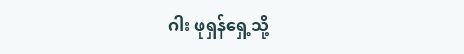ဂါး ဖုရှန်ရှေ့သို့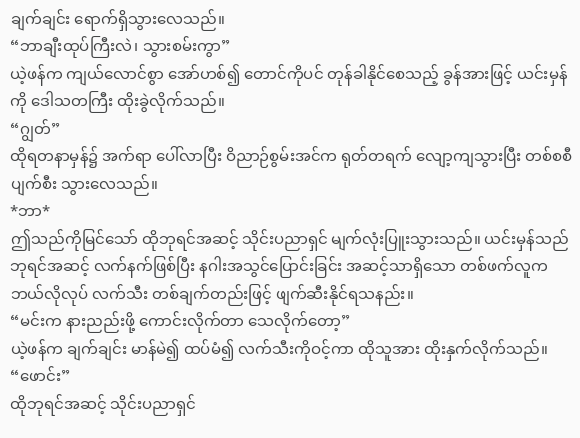ချက်ချင်း ရောက်ရှိသွားလေသည်။
“ဘာချီးထုပ်ကြီးလဲ၊ သွားစမ်းကွာ”
ယဲ့ဖန်က ကျယ်လောင်စွာ အော်ဟစ်၍ တောင်ကိုပင် တုန်ခါနိုင်စေသည့် ခွန်အားဖြင့် ယင်းမှန်ကို ဒေါသတကြီး ထိုးခွဲလိုက်သည်။
“ဂျွတ်”
ထိုရတနာမှန်၌ အက်ရာ ပေါ်လာပြီး ဝိညာဉ်စွမ်းအင်က ရုတ်တရက် လျော့ကျသွားပြီး တစ်စစီ ပျက်စီး သွားလေသည်။
*ဘာ*
ဤသည်ကိုမြင်သော် ထိုဘုရင်အဆင့် သိုင်းပညာရှင် မျက်လုံးပြူးသွားသည်။ ယင်းမှန်သည် ဘုရင်အဆင့် လက်နက်ဖြစ်ပြီး နဂါးအသွင်ပြောင်းခြင်း အဆင့်သာရှိသော တစ်ဖက်လူက ဘယ်လိုလုပ် လက်သီး တစ်ချက်တည်းဖြင့် ဖျက်ဆီးနိုင်ရသနည်း။
“မင်းက နားညည်းဖို့ ကောင်းလိုက်တာ သေလိုက်တော့”
ယဲ့ဖန်က ချက်ချင်း မာန်မဲ၍ ထပ်မံ၍ လက်သီးကိုဝင့်ကာ ထိုသူအား ထိုးနှက်လိုက်သည်။
“ဖောင်း”
ထိုဘုရင်အဆင့် သိုင်းပညာရှင်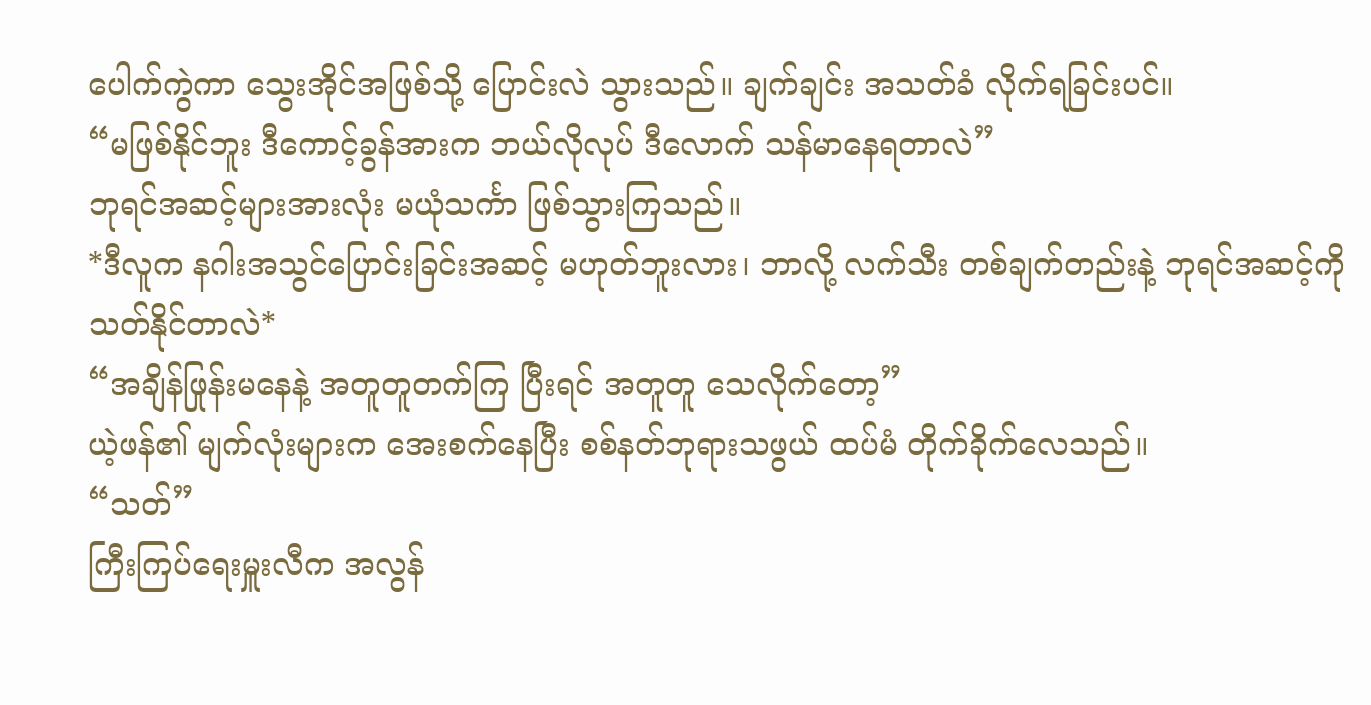ပေါက်ကွဲကာ သွေးအိုင်အဖြစ်သို့ ပြောင်းလဲ သွားသည်။ ချက်ချင်း အသတ်ခံ လိုက်ရခြင်းပင်။
“မဖြစ်နိုင်ဘူး ဒီကောင့်ခွန်အားက ဘယ်လိုလုပ် ဒီလောက် သန်မာနေရတာလဲ”
ဘုရင်အဆင့်များအားလုံး မယုံသင်္ကာ ဖြစ်သွားကြသည်။
*ဒီလူက နဂါးအသွင်ပြောင်းခြင်းအဆင့် မဟုတ်ဘူးလား၊ ဘာလို့ လက်သီး တစ်ချက်တည်းနဲ့ ဘုရင်အဆင့်ကို သတ်နိုင်တာလဲ*
“အချိန်ဖြုန်းမနေနဲ့ အတူတူတက်ကြ ပြီးရင် အတူတူ သေလိုက်တော့”
ယဲ့ဖန်၏ မျက်လုံးများက အေးစက်နေပြီး စစ်နတ်ဘုရားသဖွယ် ထပ်မံ တိုက်ခိုက်လေသည်။
“သတ်”
ကြီးကြပ်ရေးမှူးလီက အလွန်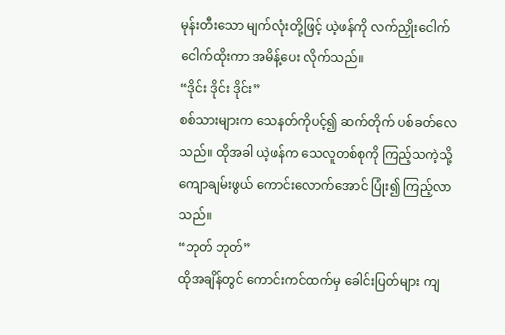မုန်းတီးသော မျက်လုံးတို့ဖြင့် ယဲ့ဖန်ကို လက်ညှိုးငေါက်ငေါက်ထိုးကာ အမိန့်ပေး လိုက်သည်။
“ဒိုင်း ဒိုင်း ဒိုင်း”
စစ်သားများက သေနတ်ကိုပင့်၍ ဆက်တိုက် ပစ်ခတ်လေသည်။ ထိုအခါ ယဲ့ဖန်က သေလူတစ်စုကို ကြည့်သကဲ့သို့ ကျောချမ်းဖွယ် ကောင်းလောက်အောင် ပြုံး၍ ကြည့်လာသည်။
“ဘုတ် ဘုတ်”
ထိုအချိန်တွင် ကောင်းကင်ထက်မှ ခေါင်းပြတ်များ ကျ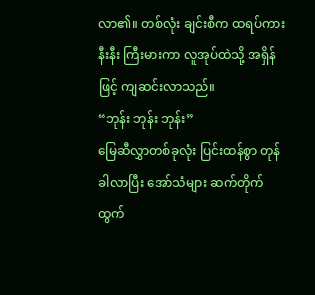လာ၏။ တစ်လုံး ချင်းစီက ထရပ်ကားနီးနီး ကြီးမားကာ လူအုပ်ထဲသို့ အရှိန်ဖြင့် ကျဆင်းလာသည်။
“ဘုန်း ဘုန်း ဘုန်း”
မြေဆီလွှာတစ်ခုလုံး ပြင်းထန်စွာ တုန်ခါလာပြီး အော်သံများ ဆက်တိုက် ထွက်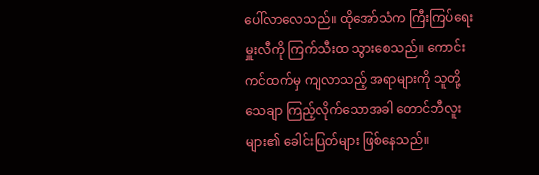ပေါ်လာလေသည်။ ထိုအော်သံက ကြီးကြပ်ရေးမှူးလီကို ကြက်သီးထ သွားစေသည်။ ကောင်းကင်ထက်မှ ကျလာသည့် အရာများကို သူတို့ သေချာ ကြည့်လိုက်သောအခါ တောင်ဘီလူးများ၏ ခေါင်းပြတ်များ ဖြစ်နေသည်။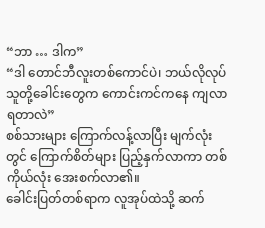“ဘာ … ဒါက”
“ဒါ တောင်ဘီလူးတစ်ကောင်ပဲ၊ ဘယ်လိုလုပ် သူတို့ခေါင်းတွေက ကောင်းကင်ကနေ ကျလာရတာလဲ”
စစ်သားများ ကြောက်လန့်လာပြီး မျက်လုံးတွင် ကြောက်စိတ်များ ပြည့်နှက်လာကာ တစ်ကိုယ်လုံး အေးစက်လာ၏။
ခေါင်းပြတ်တစ်ရာက လူအုပ်ထဲသို့ ဆက်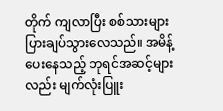တိုက် ကျလာပြီး စစ်သားများ ပြားချပ်သွားလေသည်။ အမိန့်ပေးနေသည့် ဘုရင်အဆင့်များလည်း မျက်လုံးပြူး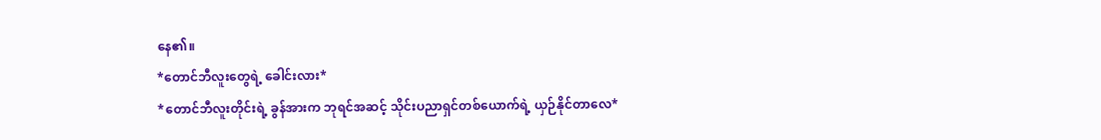နေ၏။
*တောင်ဘီလူးတွေရဲ့ ခေါင်းလား*
*တောင်ဘီလူးတိုင်းရဲ့ ခွန်အားက ဘုရင်အဆင့် သိုင်းပညာရှင်တစ်ယောက်ရဲ့ ယှဉ်နိုင်တာလေ*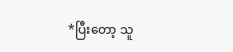*ပြီးတော့ သူ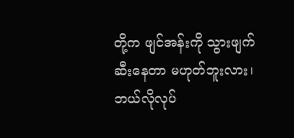တို့က ဖျင်အန်းကို သွားဖျက်ဆီးနေတာ မဟုတ်ဘူးလား၊ ဘယ်လိုလုပ်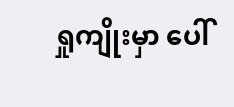ရှုကျိုးမှာ ပေါ်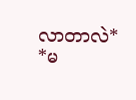လာတာလဲ*
*မ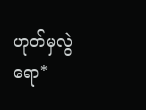ဟုတ်မှလွဲရော*